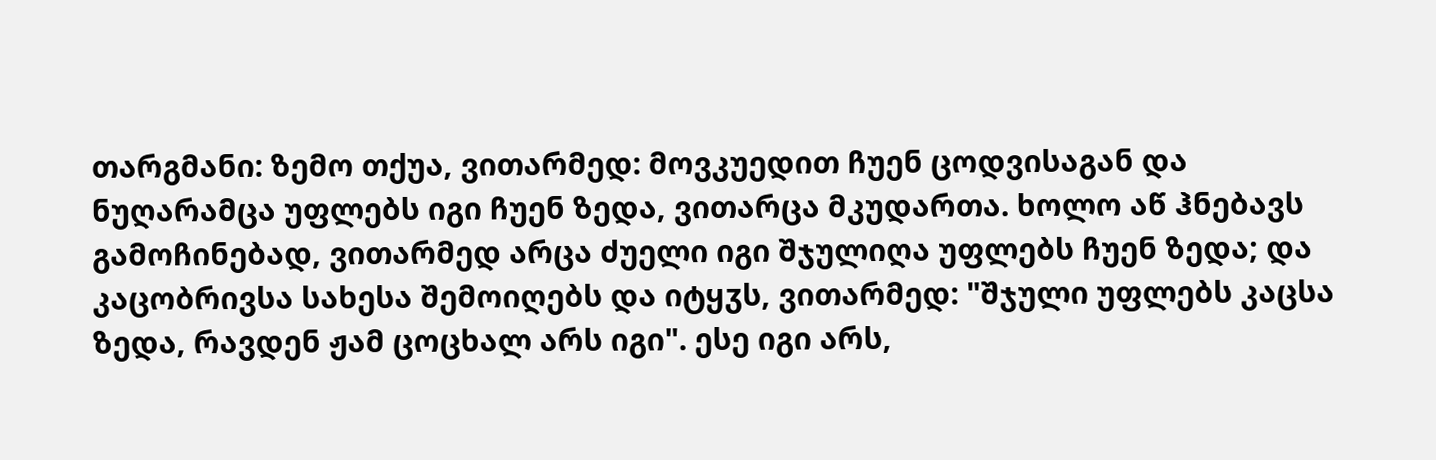თარგმანი: ზემო თქუა, ვითარმედ: მოვკუედით ჩუენ ცოდვისაგან და ნუღარამცა უფლებს იგი ჩუენ ზედა, ვითარცა მკუდართა. ხოლო აწ ჰნებავს გამოჩინებად, ვითარმედ არცა ძუელი იგი შჯულიღა უფლებს ჩუენ ზედა; და კაცობრივსა სახესა შემოიღებს და იტყჳს, ვითარმედ: "შჯული უფლებს კაცსა ზედა, რავდენ ჟამ ცოცხალ არს იგი". ესე იგი არს,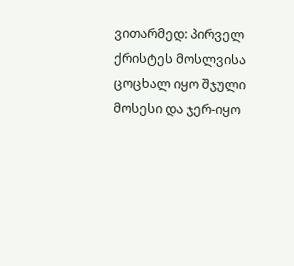ვითარმედ: პირველ ქრისტეს მოსლვისა ცოცხალ იყო შჯული მოსესი და ჯერ-იყო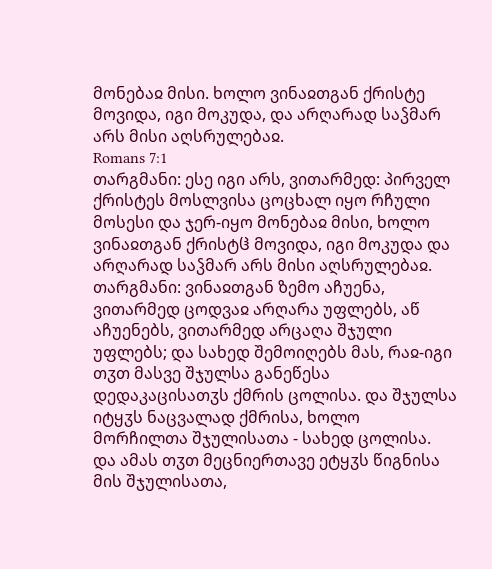მონებაჲ მისი. ხოლო ვინაჲთგან ქრისტე მოვიდა, იგი მოკუდა, და არღარად საჴმარ არს მისი აღსრულებაჲ.
Romans 7:1
თარგმანი: ესე იგი არს, ვითარმედ: პირველ ქრისტეს მოსლვისა ცოცხალ იყო რჩული მოსესი და ჯერ-იყო მონებაჲ მისი, ხოლო ვინაჲთგან ქრისტჱ მოვიდა, იგი მოკუდა და არღარად საჴმარ არს მისი აღსრულებაჲ.
თარგმანი: ვინაჲთგან ზემო აჩუენა, ვითარმედ ცოდვაჲ არღარა უფლებს, აწ აჩუენებს, ვითარმედ არცაღა შჯული უფლებს; და სახედ შემოიღებს მას, რაჲ-იგი თჳთ მასვე შჯულსა განეწესა დედაკაცისათჳს ქმრის ცოლისა. და შჯულსა იტყჳს ნაცვალად ქმრისა, ხოლო მორჩილთა შჯულისათა - სახედ ცოლისა. და ამას თჳთ მეცნიერთავე ეტყჳს წიგნისა მის შჯულისათა,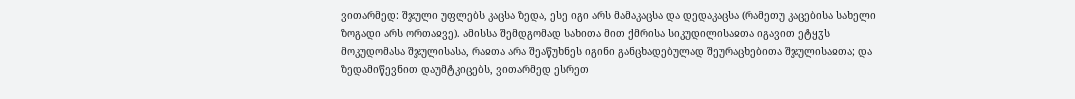ვითარმედ: შჯული უფლებს კაცსა ზედა, ესე იგი არს მამაკაცსა და დედაკაცსა (რამეთუ კაცებისა სახელი ზოგადი არს ორთაჲვე). ამისსა შემდგომად სახითა მით ქმრისა სიკუდილისაჲთა იგავით ეტყჳს მოკუდომასა შჯულისასა, რაჲთა არა შეაწუხნეს იგინი განცხადებულად შეურაცხებითა შჯულისაჲთა; და ზედამიწევნით დაუმტკიცებს, ვითარმედ ესრეთ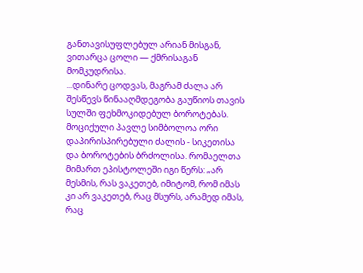განთავისუფლებულ არიან მისგან, ვითარცა ცოლი — ქმრისაგან მომკუდრისა.
...დინარე ცოდვას, მაგრამ ძალა არ შესწევს წინააღმდეგობა გაუწიოს თავის სულში ფეხმოკიდებულ ბოროტებას.
მოციქული პავლე სიმბოლოა ორი დაპირისპირებული ძალის - სიკეთისა და ბოროტების ბრძოლისა. რომაელთა მიმართ ეპისტოლეში იგი წერს: „არ მესმის, რას ვაკეთებ, იმიტომ, რომ იმას კი არ ვაკეთებ, რაც მსურს, არამედ იმას, რაც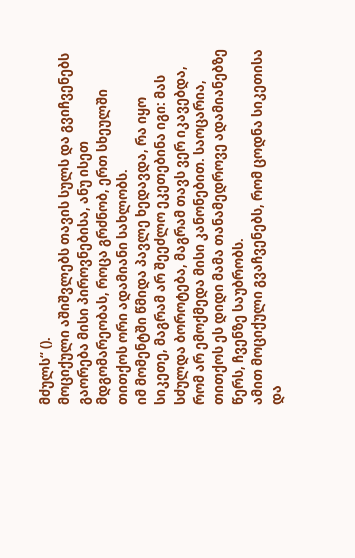მძულს“ ().
მოციქული აშიშვლებს თავის სულს და გვიჩვენებს გაორება მისი პიროვნებისა, ანუ ისეთ მდგომარეობას, როცა გრძნობ, ერთ სხეულში თითქოს ორი ადამიანი სახლობს.
იმ მომენტში წმიდა პავლე ხედავდა, რა იყო სიკეთე, მაგრამ არ შეეძლო ეკეთებინა იგი: მას სძულდა ბოროტება, მაგრამ თავს ვერ იკავებდა, რომ არ ემოქმედა მისი კანონებით. საოცარია, თითქოს ეს დიდი მამა თანამედროვე ადამიანებზე წერს, ჩვენზე საუბრობს.
ამით მოციქული გვაჩვენებს, რომ ცოდნა სიკეთისა და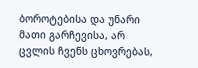ბოროტებისა და უნარი მათი გარჩევისა, არ ცვლის ჩვენს ცხოვრებას,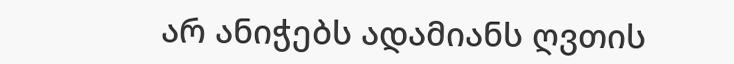არ ანიჭებს ადამიანს ღვთის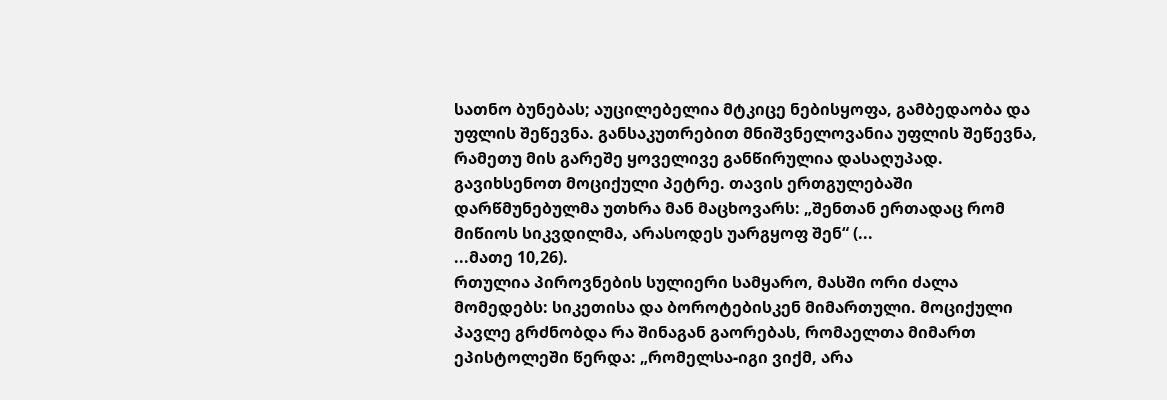სათნო ბუნებას; აუცილებელია მტკიცე ნებისყოფა, გამბედაობა და უფლის შეწევნა. განსაკუთრებით მნიშვნელოვანია უფლის შეწევნა, რამეთუ მის გარეშე ყოველივე განწირულია დასაღუპად.
გავიხსენოთ მოციქული პეტრე. თავის ერთგულებაში დარწმუნებულმა უთხრა მან მაცხოვარს: „შენთან ერთადაც რომ მიწიოს სიკვდილმა, არასოდეს უარგყოფ შენ“ (...
...მათე 10,26).
რთულია პიროვნების სულიერი სამყარო, მასში ორი ძალა მომედებს: სიკეთისა და ბოროტებისკენ მიმართული. მოციქული პავლე გრძნობდა რა შინაგან გაორებას, რომაელთა მიმართ ეპისტოლეში წერდა: „რომელსა-იგი ვიქმ, არა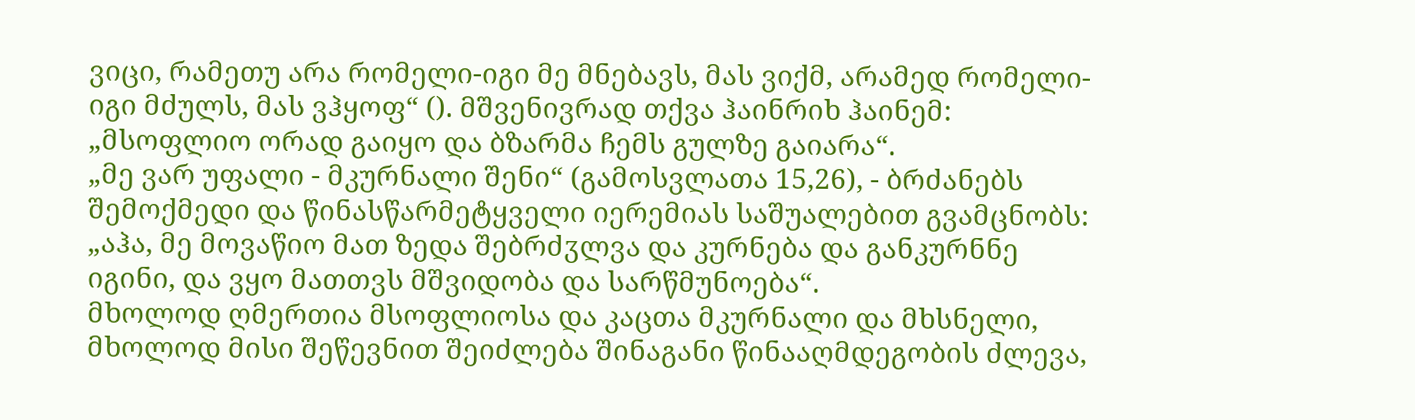ვიცი, რამეთუ არა რომელი-იგი მე მნებავს, მას ვიქმ, არამედ რომელი-იგი მძულს, მას ვჰყოფ“ (). მშვენივრად თქვა ჰაინრიხ ჰაინემ: „მსოფლიო ორად გაიყო და ბზარმა ჩემს გულზე გაიარა“.
„მე ვარ უფალი - მკურნალი შენი“ (გამოსვლათა 15,26), - ბრძანებს შემოქმედი და წინასწარმეტყველი იერემიას საშუალებით გვამცნობს: „აჰა, მე მოვაწიო მათ ზედა შებრძჳლვა და კურნება და განკურნნე იგინი, და ვყო მათთვს მშვიდობა და სარწმუნოება“.
მხოლოდ ღმერთია მსოფლიოსა და კაცთა მკურნალი და მხსნელი, მხოლოდ მისი შეწევნით შეიძლება შინაგანი წინააღმდეგობის ძლევა,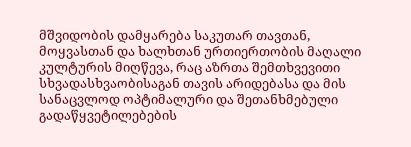მშვიდობის დამყარება საკუთარ თავთან, მოყვასთან და ხალხთან ურთიერთობის მაღალი კულტურის მიღწევა, რაც აზრთა შემთხვევითი სხვადასხვაობისაგან თავის არიდებასა და მის სანაცვლოდ ოპტიმალური და შეთანხმებული გადაწყვეტილებების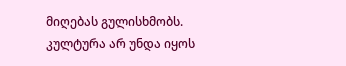მიღებას გულისხმობს.
კულტურა არ უნდა იყოს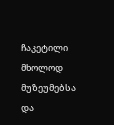ჩაკეტილი მხოლოდ მუზეუმებსა და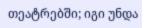თეატრებში; იგი უნდა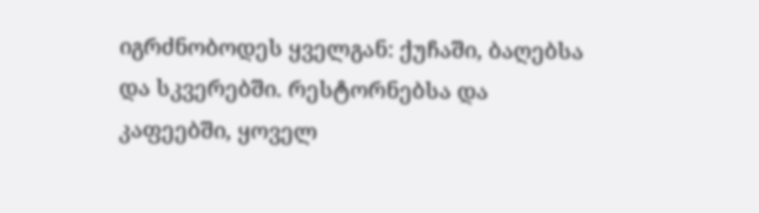იგრძნობოდეს ყველგან: ქუჩაში, ბაღებსა და სკვერებში. რესტორნებსა და კაფეებში, ყოველ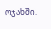ოჯახში.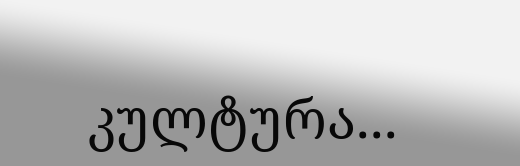კულტურა...